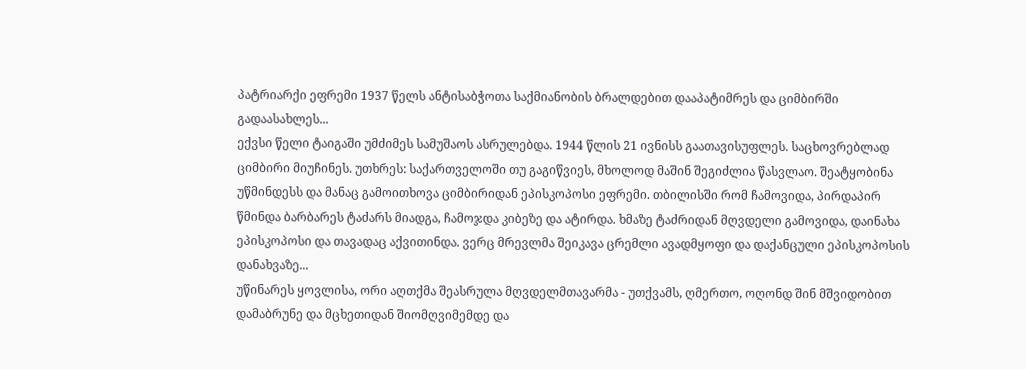პატრიარქი ეფრემი 1937 წელს ანტისაბჭოთა საქმიანობის ბრალდებით დააპატიმრეს და ციმბირში გადაასახლეს...
ექვსი წელი ტაიგაში უმძიმეს სამუშაოს ასრულებდა. 1944 წლის 21 ივნისს გაათავისუფლეს. საცხოვრებლად ციმბირი მიუჩინეს. უთხრეს: საქართველოში თუ გაგიწვიეს, მხოლოდ მაშინ შეგიძლია წასვლაო. შეატყობინა უწმინდესს და მანაც გამოითხოვა ციმბირიდან ეპისკოპოსი ეფრემი. თბილისში რომ ჩამოვიდა, პირდაპირ წმინდა ბარბარეს ტაძარს მიადგა, ჩამოჯდა კიბეზე და ატირდა. ხმაზე ტაძრიდან მღვდელი გამოვიდა, დაინახა ეპისკოპოსი და თავადაც აქვითინდა. ვერც მრევლმა შეიკავა ცრემლი ავადმყოფი და დაქანცული ეპისკოპოსის დანახვაზე...
უწინარეს ყოვლისა, ორი აღთქმა შეასრულა მღვდელმთავარმა - უთქვამს, ღმერთო, ოღონდ შინ მშვიდობით დამაბრუნე და მცხეთიდან შიომღვიმემდე და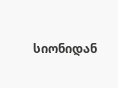სიონიდან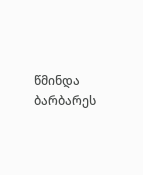წმინდა ბარბარეს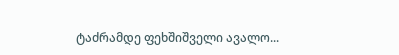ტაძრამდე ფეხშიშველი ავალო...